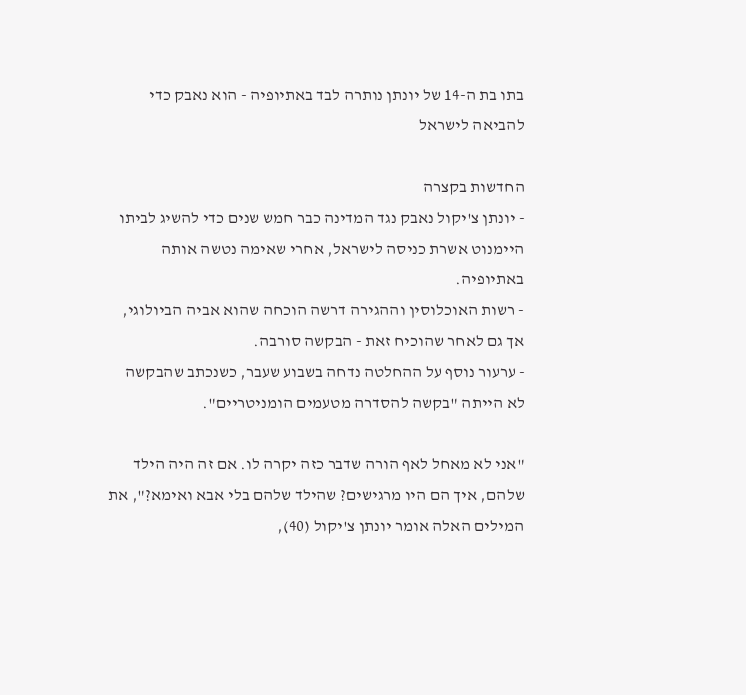בתו בת ה-14 של יונתן נותרה לבד באתיופיה - הוא נאבק כדי להביאה לישראל

החדשות בקצרה
- יונתן צ'יקול נאבק נגד המדינה כבר חמש שנים כדי להשיג לביתו היימנוט אשרת כניסה לישראל, אחרי שאימה נטשה אותה באתיופיה.
- רשות האוכלוסין וההגירה דרשה הוכחה שהוא אביה הביולוגי, אך גם לאחר שהוכיח זאת - הבקשה סורבה.
- ערעור נוסף על ההחלטה נדחה בשבוע שעבר, כשנכתב שהבקשה לא הייתה "בקשה להסדרה מטעמים הומניטריים".

"אני לא מאחל לאף הורה שדבר כזה יקרה לו. אם זה היה הילד שלהם, איך הם היו מרגישים? שהילד שלהם בלי אבא ואימא?", את המילים האלה אומר יונתן צ'יקול (40),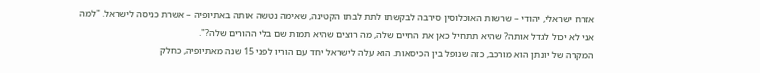אזרח ישראלי, יהודי – שרשות האוכלוסין סירבה לבקשתו לתת לבתו הקטינה, שאימה נטשה אותה באתיופיה – אשרת כניסה לישראל. "למה אני לא יכול לגדל אותה? שהיא תתחיל כאן את החיים שלה, מה רוצים שהיא תמות שם בלי ההורים שלה?".
המקרה של יונתן הוא מורכב, כזה שנופל בין הכיסאות. הוא עלה לישראל יחד עם הוריו לפני 15 שנה מאתיופיה, כחלק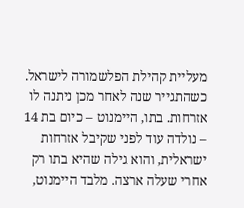מעליית קהילת הפלשמורה לישראל. כשהתגייר שנה לאחר מכן ניתנה לו אזרחות. בתו, היימנוט – כיום בת 14 – נולדה עוד לפני שקיבל אזרחות ישראלית, והוא גילה שהיא בתו רק אחרי שעלה ארצה. מלבד היימנוט,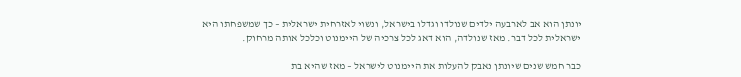יונתן הוא אב לארבעה ילדים שנולדו וגדלו בישראל, ונשוי לאזרחית ישראלית – כך שמשפחתו היא ישראלית לכל דבר. מאז שנולדה, הוא דאג לכל צרכיה של היימנוט וכלכל אותה מרחוק.

כבר חמש שנים שיונתן נאבק להעלות את היימנוט לישראל – מאז שהיא בת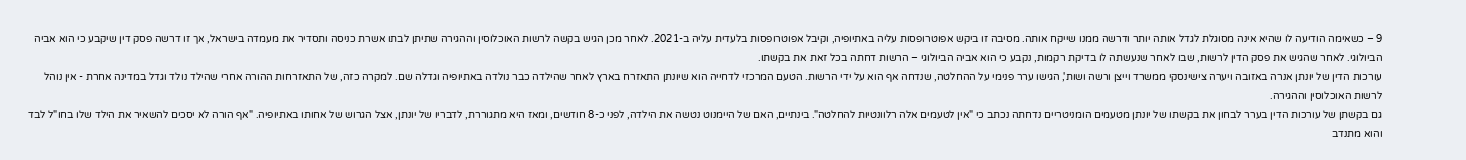9 – כשאימה הודיעה לו שהיא אינה מסוגלת לגדל אותה יותר ודרשה ממנו שייקח אותה. מסיבה זו ביקש אפוטרופסות עליה באתיופיה, וקיבל אפוטרופסות בלעדית עליה ב-2021. לאחר מכן הגיש בקשה לרשות האוכלוסין וההגירה שתיתן לבתו אשרת כניסה ותסדיר את מעמדה בישראל, אך זו דרשה פסק דין שיקבע כי הוא אביה הביולוגי. לאחר שהגיש את פסק הדין לרשות, שבו לאחר שנעשתה לו בדיקת רקמות, נקבע כי הוא אביה הביולוגי – הרשות דחתה בכל זאת את בקשתו.
עורכות הדין של יונתן אנרה באזובה ויערה צישינסקי ממשרד וייצן ורשה ושות', הגישו ערר פנימי על ההחלטה, שנדחה אף הוא על ידי הרשות. הטעם המרכזי לדחייה הוא שיונתן התאזרח בארץ לאחר שהילדה כבר נולדה באתיופיה וגדלה שם. למקרה כזה, של התאזרחות ההורה אחרי שהילד נולד וגדל במדינה אחרת - אין נוהל לרשות האוכלוסין וההגירה.
גם בקשתן של עורכות הדין בערר לבחון את בקשתו של יונתן מטעמים הומניטריים נדחתה נכתב כי "אין לטעמים אלה רלוונטיות להחלטה". בינתיים, האם של היימנוט נטשה את הילדה, לפני כ-8 חודשים, ומאז היא מתגוררת, לדבריו של יונתן, אצל הגרוש של אחותו באתיופיה. "אף הורה לא יסכים להשאיר את הילד שלו בחו"ל לבד והוא מתנדב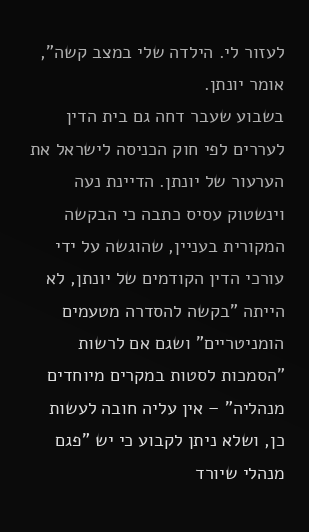לעזור לי. הילדה שלי במצב קשה", אומר יונתן.
בשבוע שעבר דחה גם בית הדין לעררים לפי חוק הכניסה לישראל את הערעור של יונתן. הדיינת נעה וינשטוק עסיס כתבה כי הבקשה המקורית בעניין, שהוגשה על ידי עורכי הדין הקודמים של יונתן, לא הייתה "בקשה להסדרה מטעמים הומניטריים" ושגם אם לרשות "הסמכות לסטות במקרים מיוחדים מנהליה" – אין עליה חובה לעשות כן, ושלא ניתן לקבוע כי יש "פגם מנהלי שיורד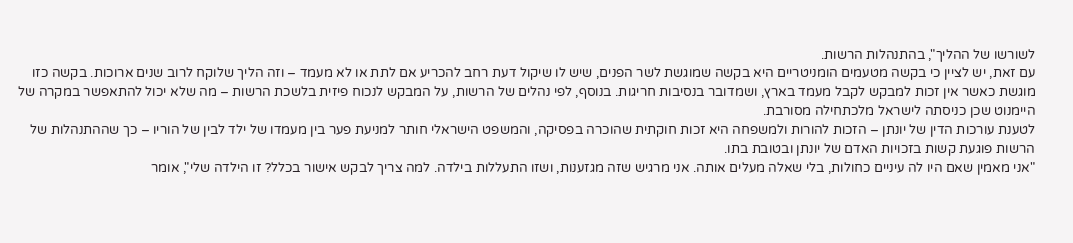לשורשו של ההליך", בהתנהלות הרשות.
עם זאת, יש לציין כי בקשה מטעמים הומניטריים היא בקשה שמוגשת לשר הפנים, שיש לו שיקול דעת רחב להכריע אם לתת או לא מעמד – וזה הליך שלוקח לרוב שנים ארוכות. בקשה כזו מוגשת כאשר אין זכות למבקש לקבל מעמד בארץ, ושמדובר בנסיבות חריגות. בנוסף, לפי נהלים של הרשות, על המבקש לנכוח פיזית בלשכת הרשות – מה שלא יכול להתאפשר במקרה של היימנוט שכן כניסתה לישראל מלכתחילה מסורבת.
לטענת עורכות הדין של יונתן – הזכות להורות ולמשפחה היא זכות חוקתית שהוכרה בפסיקה, והמשפט הישראלי חותר למניעת פער בין מעמדו של ילד לבין של הוריו – כך שההתנהלות של הרשות פוגעת קשות בזכויות האדם של יונתן ובטובת בתו.
"אני מאמין שאם היו לה עיניים כחולות, בלי שאלה מעלים אותה. אני מרגיש שזה מגזענות, ושזו התעללות בילדה. למה צריך לבקש אישור בכלל? זו הילדה שלי", אומר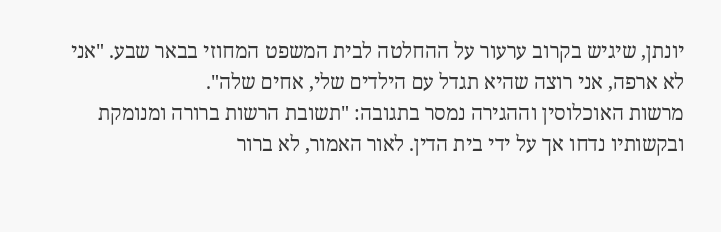יונתן, שיגיש בקרוב ערעור על ההחלטה לבית המשפט המחוזי בבאר שבע. "אני לא ארפה, אני רוצה שהיא תגדל עם הילדים שלי, אחים שלה".
מרשות האוכלוסין וההגירה נמסר בתגובה: "תשובת הרשות ברורה ומנומקת ובקשותיו נדחו אך על ידי בית הדין. לאור האמור, לא ברור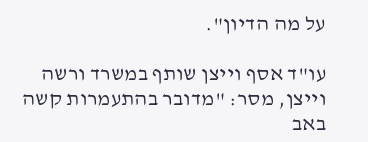על מה הדיון".

עו"ד אסף וייצן שותף במשרד ורשה וייצן, מסר: "מדובר בהתעמרות קשה באב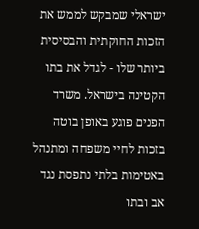ישראלי שמבקש לממש את הזכות החוקתית והבסיסית ביותר שלו - לגדל את בתו הקטינה בישראל. משרד הפנים פוגע באופן בוטה בזכות לחיי משפחה ומתנהל באטימות בלתי נתפסת נגד אב ובתו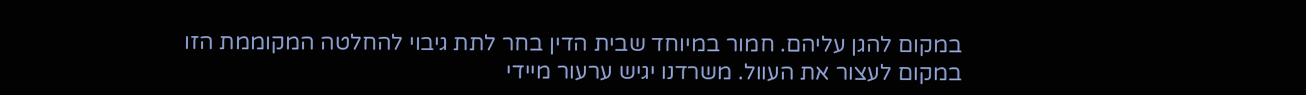במקום להגן עליהם. חמור במיוחד שבית הדין בחר לתת גיבוי להחלטה המקוממת הזו במקום לעצור את העוול. משרדנו יגיש ערעור מיידי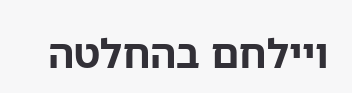ויילחם בהחלטה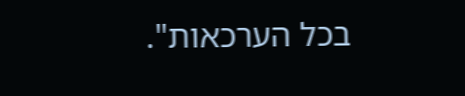בכל הערכאות".